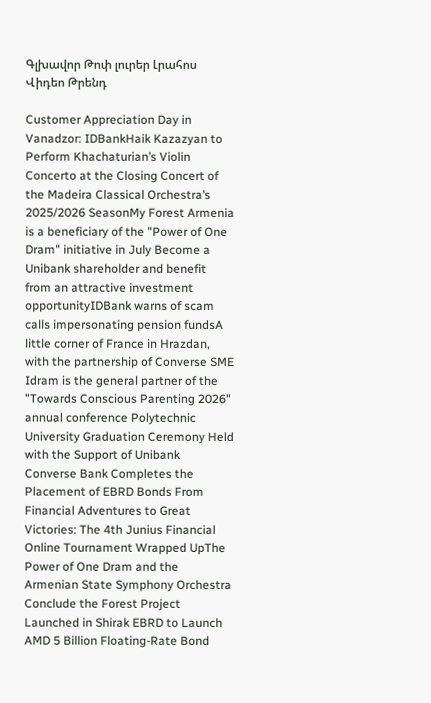Գլխավոր Թոփ լուրեր Լրահոս Վիդեո Թրենդ

Customer Appreciation Day in Vanadzor: IDBankHaik Kazazyan to Perform Khachaturian’s Violin Concerto at the Closing Concert of the Madeira Classical Orchestra’s 2025/2026 SeasonMy Forest Armenia is a beneficiary of the "Power of One Dram" initiative in July Become a Unibank shareholder and benefit from an attractive investment opportunityIDBank warns of scam calls impersonating pension fundsA little corner of France in Hrazdan, with the partnership of Converse SME Idram is the general partner of the "Towards Conscious Parenting 2026" annual conference Polytechnic University Graduation Ceremony Held with the Support of Unibank Converse Bank Completes the Placement of EBRD Bonds From Financial Adventures to Great Victories: The 4th Junius Financial Online Tournament Wrapped UpThe Power of One Dram and the Armenian State Symphony Orchestra Conclude the Forest Project Launched in Shirak EBRD to Launch AMD 5 Billion Floating-Rate Bond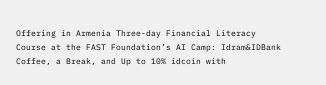Offering in Armenia Three-day Financial Literacy Course at the FAST Foundation’s AI Camp: Idram&IDBank Coffee, a Break, and Up to 10% idcoin with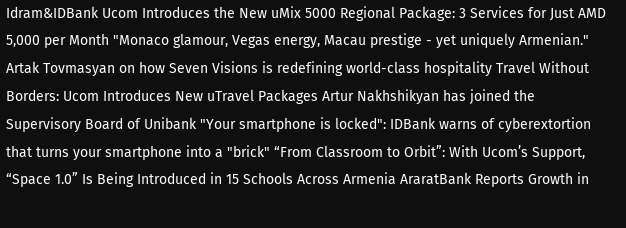Idram&IDBank Ucom Introduces the New uMix 5000 Regional Package: 3 Services for Just AMD 5,000 per Month "Monaco glamour, Vegas energy, Macau prestige - yet uniquely Armenian." Artak Tovmasyan on how Seven Visions is redefining world-class hospitality Travel Without Borders: Ucom Introduces New uTravel Packages Artur Nakhshikyan has joined the Supervisory Board of Unibank "Your smartphone is locked": IDBank warns of cyberextortion that turns your smartphone into a "brick" “From Classroom to Orbit”: With Ucom’s Support, “Space 1.0” Is Being Introduced in 15 Schools Across Armenia AraratBank Reports Growth in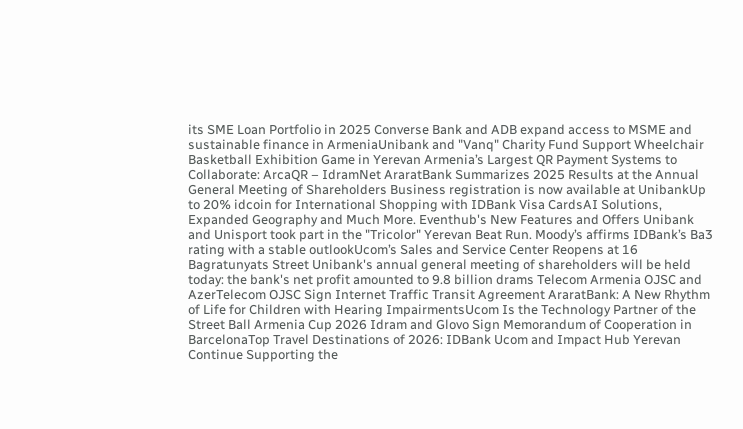its SME Loan Portfolio in 2025 Converse Bank and ADB expand access to MSME and sustainable finance in ArmeniaUnibank and "Vanq" Charity Fund Support Wheelchair Basketball Exhibition Game in Yerevan Armenia’s Largest QR Payment Systems to Collaborate: ArcaQR – IdramNet AraratBank Summarizes 2025 Results at the Annual General Meeting of Shareholders Business registration is now available at UnibankUp to 20% idcoin for International Shopping with IDBank Visa CardsAI Solutions, Expanded Geography and Much More. Eventhub's New Features and Offers Unibank and Unisport took part in the "Tricolor" Yerevan Beat Run. Moody’s affirms IDBank’s Ba3 rating with a stable outlookUcom’s Sales and Service Center Reopens at 16 Bagratunyats Street Unibank's annual general meeting of shareholders will be held today: the bank's net profit amounted to 9.8 billion drams Telecom Armenia OJSC and AzerTelecom OJSC Sign Internet Traffic Transit Agreement AraratBank: A New Rhythm of Life for Children with Hearing ImpairmentsUcom Is the Technology Partner of the Street Ball Armenia Cup 2026 Idram and Glovo Sign Memorandum of Cooperation in BarcelonaTop Travel Destinations of 2026: IDBank Ucom and Impact Hub Yerevan Continue Supporting the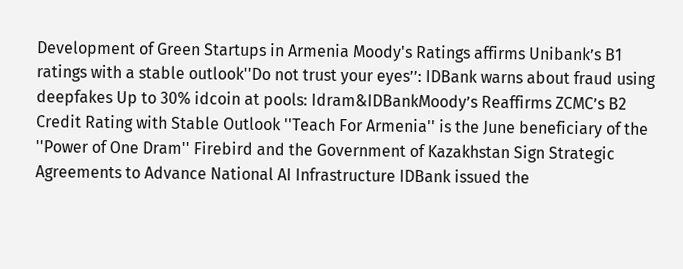Development of Green Startups in Armenia Moody's Ratings affirms Unibank’s B1 ratings with a stable outlook''Do not trust your eyes’’: IDBank warns about fraud using deepfakes Up to 30% idcoin at pools: Idram&IDBankMoody’s Reaffirms ZCMC’s B2 Credit Rating with Stable Outlook ''Teach For Armenia'' is the June beneficiary of the ''Power of One Dram'' Firebird and the Government of Kazakhstan Sign Strategic Agreements to Advance National AI Infrastructure IDBank issued the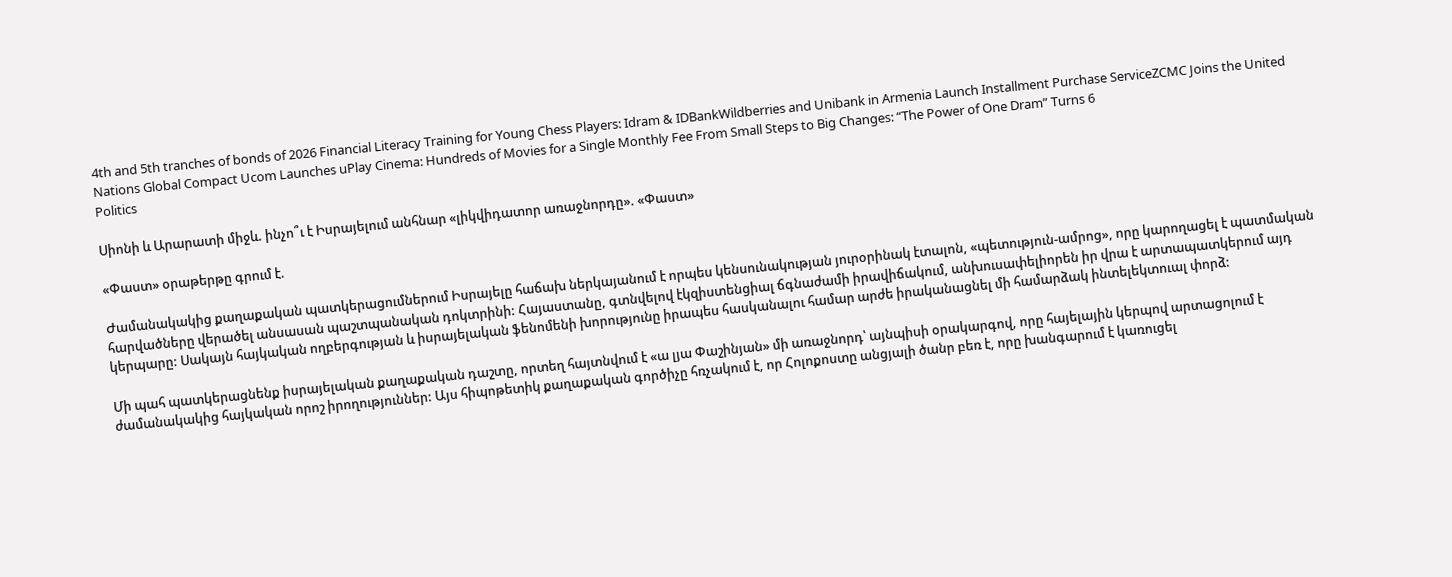4th and 5th tranches of bonds of 2026 Financial Literacy Training for Young Chess Players: Idram & IDBankWildberries and Unibank in Armenia Launch Installment Purchase ServiceZCMC Joins the United Nations Global Compact Ucom Launches uPlay Cinema: Hundreds of Movies for a Single Monthly Fee From Small Steps to Big Changes: “The Power of One Dram” Turns 6
Politics

Սիոնի և Արարատի միջև. ինչո՞ւ է Իսրայելում անհնար «լիկվիդատոր առաջնորդը». «Փաստ»

«Փաստ» օրաթերթը գրում է.

Ժամանակակից քաղաքական պատկերացումներում Իսրայելը հաճախ ներկայանում է որպես կենսունակության յուրօրինակ էտալոն, «պետություն-ամրոց», որը կարողացել է պատմական հարվածները վերածել անսասան պաշտպանական դոկտրինի: Հայաստանը, գտնվելով էկզիստենցիալ ճգնաժամի իրավիճակում, անխուսափելիորեն իր վրա է արտապատկերում այդ կերպարը: Սակայն հայկական ողբերգության և իսրայելական ֆենոմենի խորությունը իրապես հասկանալու համար արժե իրականացնել մի համարձակ ինտելեկտուալ փորձ:

Մի պահ պատկերացնենք իսրայելական քաղաքական դաշտը, որտեղ հայտնվում է «ա լյա Փաշինյան» մի առաջնորդ՝ այնպիսի օրակարգով, որը հայելային կերպով արտացոլում է ժամանակակից հայկական որոշ իրողություններ: Այս հիպոթետիկ քաղաքական գործիչը հռչակում է, որ Հոլոքոստը անցյալի ծանր բեռ է, որը խանգարում է կառուցել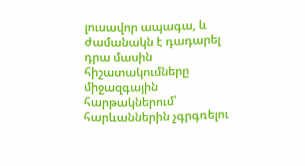լուսավոր ապագա, և ժամանակն է դադարել դրա մասին հիշատակումները միջազգային հարթակներում՝ հարևաններին չգրգռելու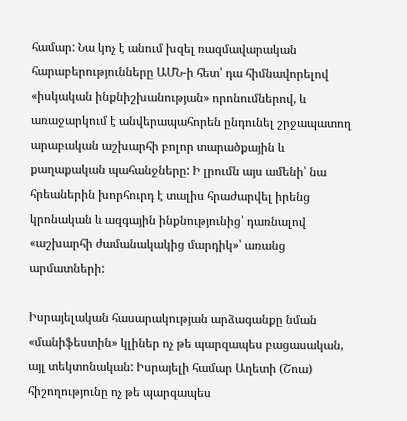համար: Նա կոչ է անում խզել ռազմավարական հարաբերությունները ԱՄՆ-ի հետ՝ դա հիմնավորելով «իսկական ինքնիշխանության» որոնումներով, և առաջարկում է անվերապահորեն ընդունել շրջապատող արաբական աշխարհի բոլոր տարածքային և քաղաքական պահանջները: Ի լրումն այս ամենի՝ նա հրեաներին խորհուրդ է տալիս հրաժարվել իրենց կրոնական և ազգային ինքնությունից՝ դառնալով «աշխարհի ժամանակակից մարդիկ»՝ առանց արմատների:

Իսրայելական հասարակության արձագանքը նման «մանիֆեստին» կլիներ ոչ թե պարզապես բացասական, այլ տեկտոնական: Իսրայելի համար Աղետի (Շոա) հիշողությունը ոչ թե պարզապես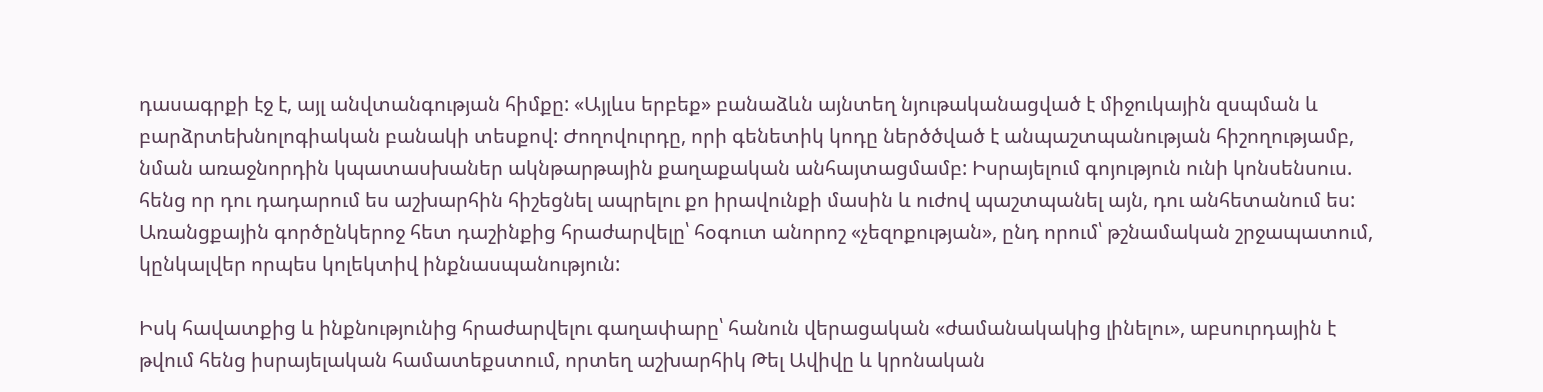դասագրքի էջ է, այլ անվտանգության հիմքը: «Այլևս երբեք» բանաձևն այնտեղ նյութականացված է միջուկային զսպման և բարձրտեխնոլոգիական բանակի տեսքով: Ժողովուրդը, որի գենետիկ կոդը ներծծված է անպաշտպանության հիշողությամբ, նման առաջնորդին կպատասխաներ ակնթարթային քաղաքական անհայտացմամբ: Իսրայելում գոյություն ունի կոնսենսուս. հենց որ դու դադարում ես աշխարհին հիշեցնել ապրելու քո իրավունքի մասին և ուժով պաշտպանել այն, դու անհետանում ես: Առանցքային գործընկերոջ հետ դաշինքից հրաժարվելը՝ հօգուտ անորոշ «չեզոքության», ընդ որում՝ թշնամական շրջապատում, կընկալվեր որպես կոլեկտիվ ինքնասպանություն:

Իսկ հավատքից և ինքնությունից հրաժարվելու գաղափարը՝ հանուն վերացական «ժամանակակից լինելու», աբսուրդային է թվում հենց իսրայելական համատեքստում, որտեղ աշխարհիկ Թել Ավիվը և կրոնական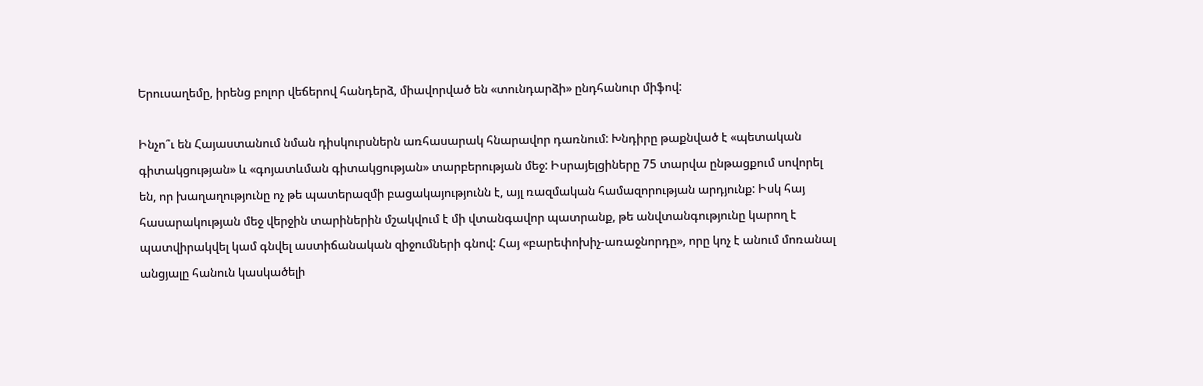Երուսաղեմը, իրենց բոլոր վեճերով հանդերձ, միավորված են «տունդարձի» ընդհանուր միֆով:

Ինչո՞ւ են Հայաստանում նման դիսկուրսներն առհասարակ հնարավոր դառնում: Խնդիրը թաքնված է «պետական գիտակցության» և «գոյատևման գիտակցության» տարբերության մեջ: Իսրայելցիները 75 տարվա ընթացքում սովորել են, որ խաղաղությունը ոչ թե պատերազմի բացակայությունն է, այլ ռազմական համազորության արդյունք: Իսկ հայ հասարակության մեջ վերջին տարիներին մշակվում է մի վտանգավոր պատրանք, թե անվտանգությունը կարող է պատվիրակվել կամ գնվել աստիճանական զիջումների գնով: Հայ «բարեփոխիչ-առաջնորդը», որը կոչ է անում մոռանալ անցյալը հանուն կասկածելի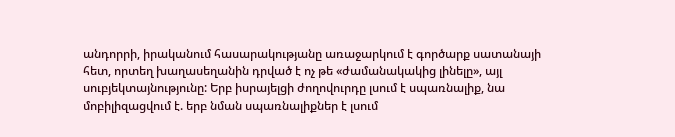անդորրի, իրականում հասարակությանը առաջարկում է գործարք սատանայի հետ, որտեղ խաղասեղանին դրված է ոչ թե «ժամանակակից լինելը», այլ սուբյեկտայնությունը: Երբ իսրայելցի ժողովուրդը լսում է սպառնալիք, նա մոբիլիզացվում է. երբ նման սպառնալիքներ է լսում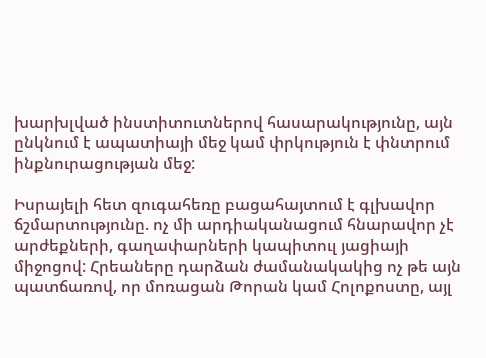խարխլված ինստիտուտներով հասարակությունը, այն ընկնում է ապատիայի մեջ կամ փրկություն է փնտրում ինքնուրացության մեջ:

Իսրայելի հետ զուգահեռը բացահայտում է գլխավոր ճշմարտությունը. ոչ մի արդիականացում հնարավոր չէ արժեքների, գաղափարների կապիտուլ յացիայի միջոցով: Հրեաները դարձան ժամանակակից ոչ թե այն պատճառով, որ մոռացան Թորան կամ Հոլոքոստը, այլ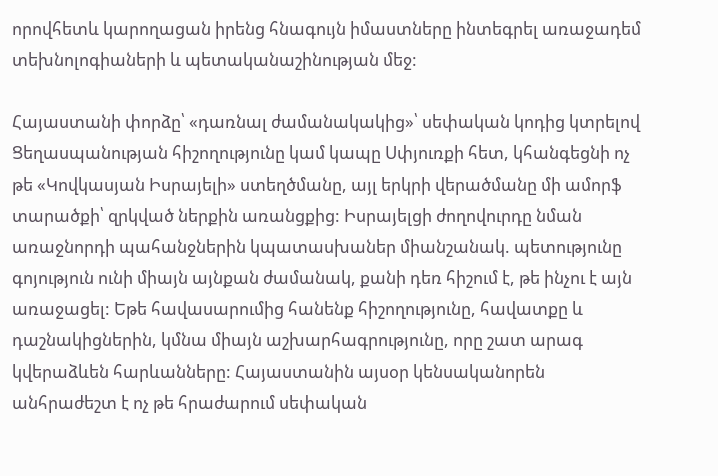որովհետև կարողացան իրենց հնագույն իմաստները ինտեգրել առաջադեմ տեխնոլոգիաների և պետականաշինության մեջ:

Հայաստանի փորձը՝ «դառնալ ժամանակակից»՝ սեփական կոդից կտրելով Ցեղասպանության հիշողությունը կամ կապը Սփյուռքի հետ, կհանգեցնի ոչ թե «Կովկասյան Իսրայելի» ստեղծմանը, այլ երկրի վերածմանը մի ամորֆ տարածքի՝ զրկված ներքին առանցքից: Իսրայելցի ժողովուրդը նման առաջնորդի պահանջներին կպատասխաներ միանշանակ. պետությունը գոյություն ունի միայն այնքան ժամանակ, քանի դեռ հիշում է, թե ինչու է այն առաջացել: Եթե հավասարումից հանենք հիշողությունը, հավատքը և դաշնակիցներին, կմնա միայն աշխարհագրությունը, որը շատ արագ կվերաձևեն հարևանները: Հայաստանին այսօր կենսականորեն անհրաժեշտ է ոչ թե հրաժարում սեփական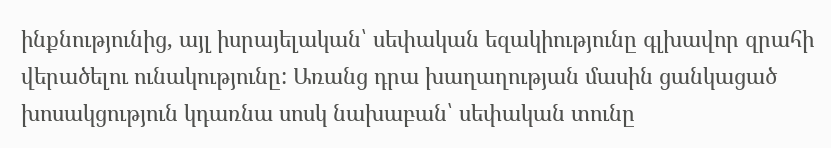ինքնությունից, այլ իսրայելական՝ սեփական եզակիությունը գլխավոր զրահի վերածելու ունակությունը: Առանց դրա խաղաղության մասին ցանկացած խոսակցություն կդառնա սոսկ նախաբան՝ սեփական տունը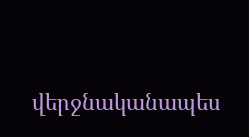վերջնականապես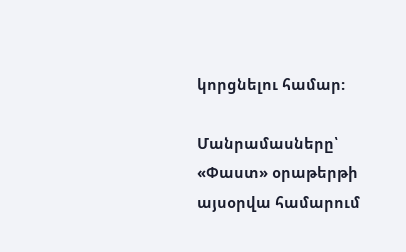կորցնելու համար:

Մանրամասները՝ «Փաստ» օրաթերթի այսօրվա համարում